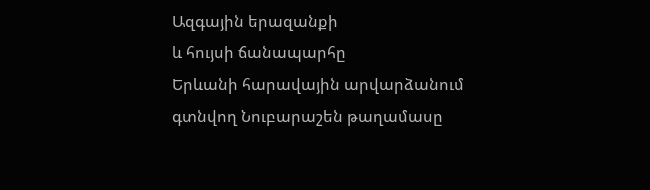Ազգային երազանքի
և հույսի ճանապարհը
Երևանի հարավային արվարձանում գտնվող Նուբարաշեն թաղամասը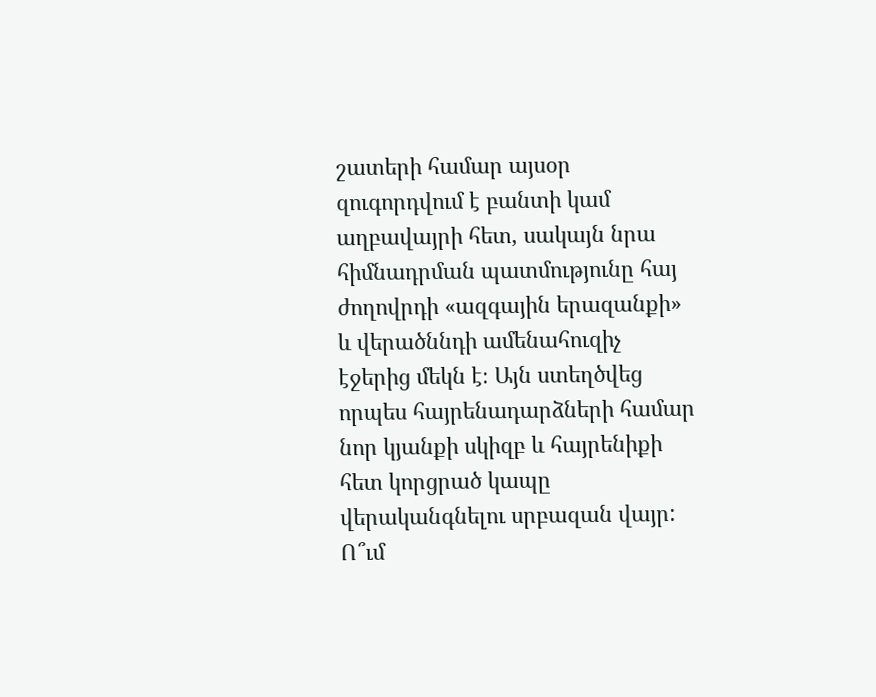շատերի համար այսօր զուգորդվում է բանտի կամ աղբավայրի հետ, սակայն նրա հիմնադրման պատմությունը հայ ժողովրդի «ազգային երազանքի» և վերածննդի ամենահուզիչ էջերից մեկն է։ Այն ստեղծվեց որպես հայրենադարձների համար նոր կյանքի սկիզբ և հայրենիքի հետ կորցրած կապը վերականգնելու սրբազան վայր:
Ո՞ւմ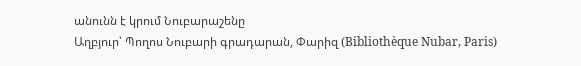անունն է կրում Նուբարաշենը
Աղբյուր՝ Պողոս Նուբարի գրադարան, Փարիզ (Bibliothèque Nubar, Paris)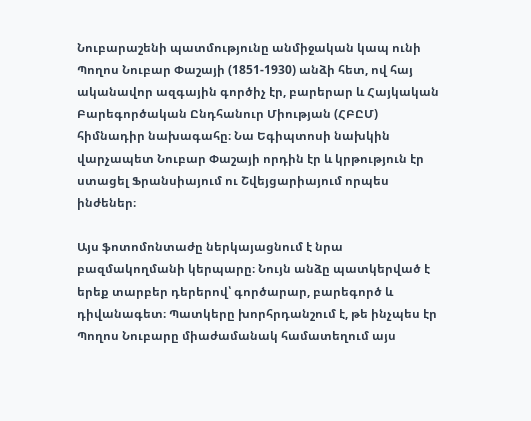Նուբարաշենի պատմությունը անմիջական կապ ունի Պողոս Նուբար Փաշայի (1851-1930) անձի հետ, ով հայ ականավոր ազգային գործիչ էր, բարերար և Հայկական Բարեգործական Ընդհանուր Միության (ՀԲԸՄ) հիմնադիր նախագահը։ Նա Եգիպտոսի նախկին վարչապետ Նուբար Փաշայի որդին էր և կրթություն էր ստացել Ֆրանսիայում ու Շվեյցարիայում որպես ինժեներ։

Այս ֆոտոմոնտաժը ներկայացնում է նրա բազմակողմանի կերպարը։ Նույն անձը պատկերված է երեք տարբեր դերերով՝ գործարար, բարեգործ և դիվանագետ։ Պատկերը խորհրդանշում է, թե ինչպես էր Պողոս Նուբարը միաժամանակ համատեղում այս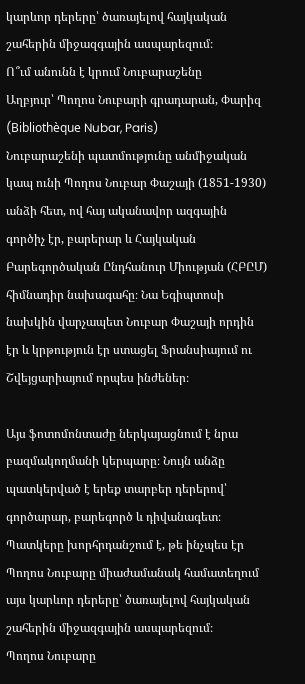կարևոր դերերը՝ ծառայելով հայկական շահերին միջազգային ասպարեզում։
Ո՞ւմ անունն է կրում Նուբարաշենը
Աղբյուր՝ Պողոս Նուբարի գրադարան, Փարիզ (Bibliothèque Nubar, Paris)
Նուբարաշենի պատմությունը անմիջական կապ ունի Պողոս Նուբար Փաշայի (1851-1930) անձի հետ, ով հայ ականավոր ազգային գործիչ էր, բարերար և Հայկական Բարեգործական Ընդհանուր Միության (ՀԲԸՄ) հիմնադիր նախագահը։ Նա Եգիպտոսի նախկին վարչապետ Նուբար Փաշայի որդին էր և կրթություն էր ստացել Ֆրանսիայում ու Շվեյցարիայում որպես ինժեներ։

Այս ֆոտոմոնտաժը ներկայացնում է նրա բազմակողմանի կերպարը։ Նույն անձը պատկերված է երեք տարբեր դերերով՝ գործարար, բարեգործ և դիվանագետ։ Պատկերը խորհրդանշում է, թե ինչպես էր Պողոս Նուբարը միաժամանակ համատեղում այս կարևոր դերերը՝ ծառայելով հայկական շահերին միջազգային ասպարեզում։
Պողոս Նուբարը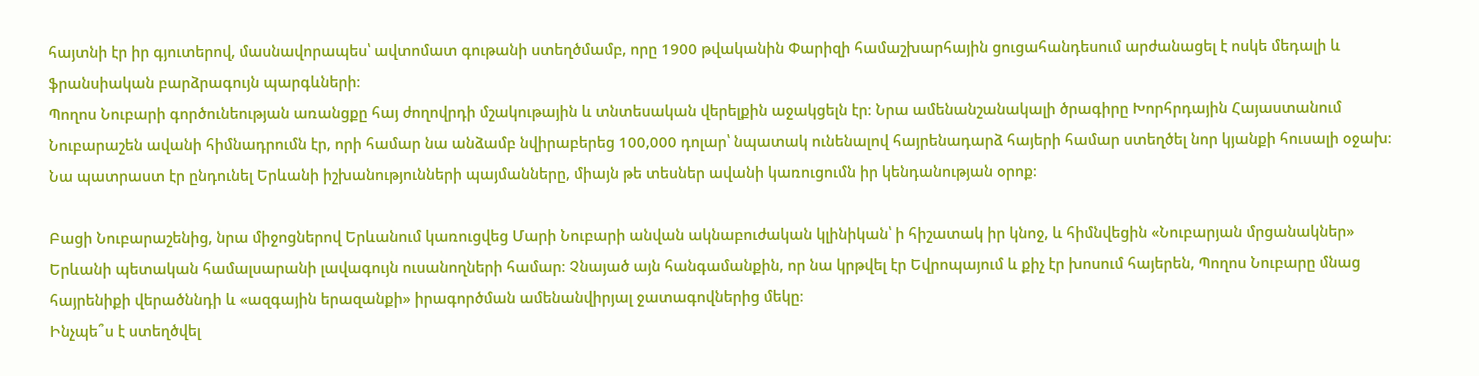հայտնի էր իր գյուտերով, մասնավորապես՝ ավտոմատ գութանի ստեղծմամբ, որը 1900 թվականին Փարիզի համաշխարհային ցուցահանդեսում արժանացել է ոսկե մեդալի և ֆրանսիական բարձրագույն պարգևների։
Պողոս Նուբարի գործունեության առանցքը հայ ժողովրդի մշակութային և տնտեսական վերելքին աջակցելն էր։ Նրա ամենանշանակալի ծրագիրը Խորհրդային Հայաստանում Նուբարաշեն ավանի հիմնադրումն էր, որի համար նա անձամբ նվիրաբերեց 100,000 դոլար՝ նպատակ ունենալով հայրենադարձ հայերի համար ստեղծել նոր կյանքի հուսալի օջախ։ Նա պատրաստ էր ընդունել Երևանի իշխանությունների պայմանները, միայն թե տեսներ ավանի կառուցումն իր կենդանության օրոք։

Բացի Նուբարաշենից, նրա միջոցներով Երևանում կառուցվեց Մարի Նուբարի անվան ակնաբուժական կլինիկան՝ ի հիշատակ իր կնոջ, և հիմնվեցին «Նուբարյան մրցանակներ» Երևանի պետական համալսարանի լավագույն ուսանողների համար։ Չնայած այն հանգամանքին, որ նա կրթվել էր Եվրոպայում և քիչ էր խոսում հայերեն, Պողոս Նուբարը մնաց հայրենիքի վերածննդի և «ազգային երազանքի» իրագործման ամենանվիրյալ ջատագովներից մեկը։
Ինչպե՞ս է ստեղծվել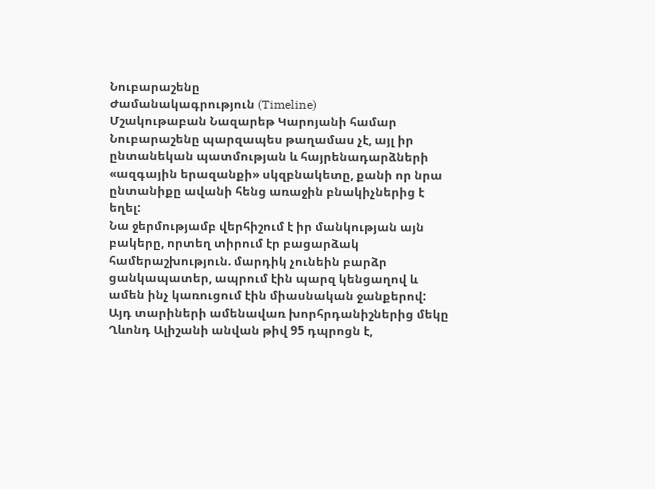Նուբարաշենը
Ժամանակագրություն (Timeline)
Մշակութաբան Նազարեթ Կարոյանի համար Նուբարաշենը պարզապես թաղամաս չէ, այլ իր ընտանեկան պատմության և հայրենադարձների «ազգային երազանքի» սկզբնակետը, քանի որ նրա ընտանիքը ավանի հենց առաջին բնակիչներից է եղել:
Նա ջերմությամբ վերհիշում է իր մանկության այն բակերը, որտեղ տիրում էր բացարձակ համերաշխություն. մարդիկ չունեին բարձր ցանկապատեր, ապրում էին պարզ կենցաղով և ամեն ինչ կառուցում էին միասնական ջանքերով:
Այդ տարիների ամենավառ խորհրդանիշներից մեկը Ղևոնդ Ալիշանի անվան թիվ 95 դպրոցն է,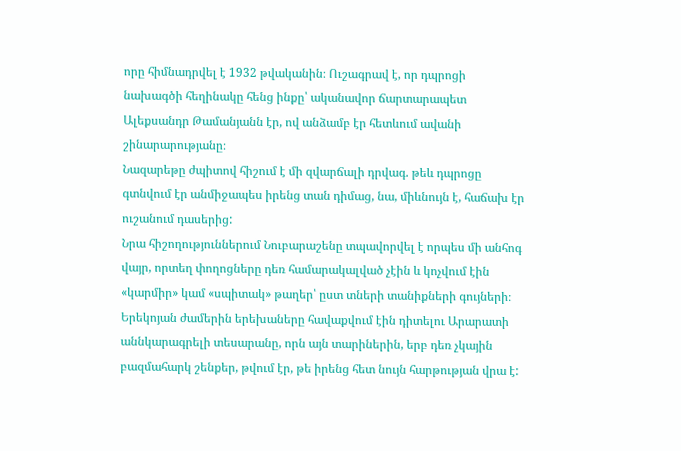որը հիմնադրվել է 1932 թվականին։ Ուշագրավ է, որ դպրոցի նախագծի հեղինակը հենց ինքը՝ ականավոր ճարտարապետ Ալեքսանդր Թամանյանն էր, ով անձամբ էր հետևում ավանի շինարարությանը։
Նազարեթը ժպիտով հիշում է մի զվարճալի դրվագ. թեև դպրոցը գտնվում էր անմիջապես իրենց տան դիմաց, նա, միևնույն է, հաճախ էր ուշանում դասերից:
Նրա հիշողություններում Նուբարաշենը տպավորվել է որպես մի անհոգ վայր, որտեղ փողոցները դեռ համարակալված չէին և կոչվում էին «կարմիր» կամ «սպիտակ» թաղեր՝ ըստ տների տանիքների գույների։ Երեկոյան ժամերին երեխաները հավաքվում էին դիտելու Արարատի աննկարագրելի տեսարանը, որն այն տարիներին, երբ դեռ չկային բազմահարկ շենքեր, թվում էր, թե իրենց հետ նույն հարթության վրա է: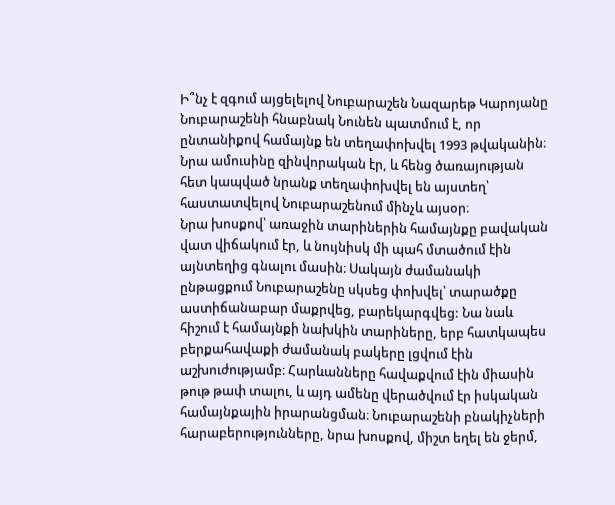Ի՞նչ է զգում այցելելով Նուբարաշեն Նազարեթ Կարոյանը
Նուբարաշենի հնաբնակ Նունեն պատմում է, որ ընտանիքով համայնք են տեղափոխվել 1993 թվականին։ Նրա ամուսինը զինվորական էր, և հենց ծառայության հետ կապված նրանք տեղափոխվել են այստեղ՝ հաստատվելով Նուբարաշենում մինչև այսօր։
Նրա խոսքով՝ առաջին տարիներին համայնքը բավական վատ վիճակում էր, և նույնիսկ մի պահ մտածում էին այնտեղից գնալու մասին։ Սակայն ժամանակի ընթացքում Նուբարաշենը սկսեց փոխվել՝ տարածքը աստիճանաբար մաքրվեց, բարեկարգվեց: Նա նաև հիշում է համայնքի նախկին տարիները, երբ հատկապես բերքահավաքի ժամանակ բակերը լցվում էին աշխուժությամբ։ Հարևանները հավաքվում էին միասին թութ թափ տալու, և այդ ամենը վերածվում էր իսկական համայնքային իրարանցման։ Նուբարաշենի բնակիչների հարաբերությունները, նրա խոսքով, միշտ եղել են ջերմ,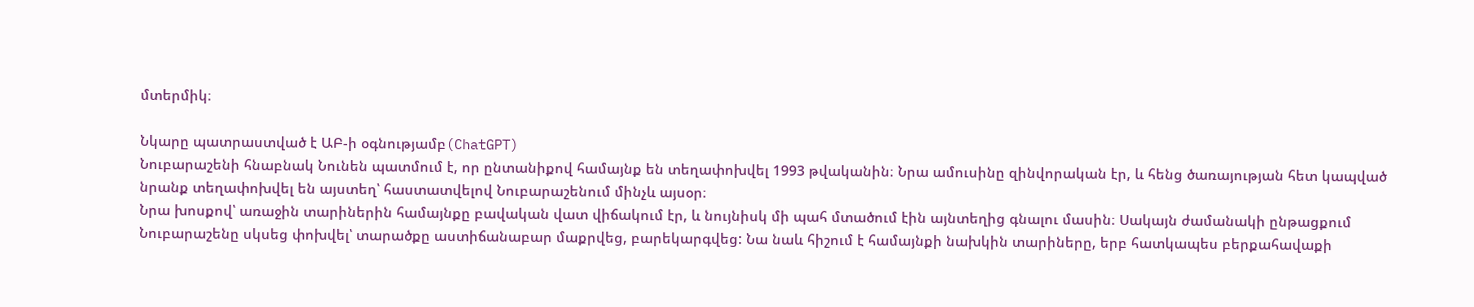մտերմիկ։

Նկարը պատրաստված է ԱԲ-ի օգնությամբ(ChatGPT)
Նուբարաշենի հնաբնակ Նունեն պատմում է, որ ընտանիքով համայնք են տեղափոխվել 1993 թվականին։ Նրա ամուսինը զինվորական էր, և հենց ծառայության հետ կապված նրանք տեղափոխվել են այստեղ՝ հաստատվելով Նուբարաշենում մինչև այսօր։
Նրա խոսքով՝ առաջին տարիներին համայնքը բավական վատ վիճակում էր, և նույնիսկ մի պահ մտածում էին այնտեղից գնալու մասին։ Սակայն ժամանակի ընթացքում Նուբարաշենը սկսեց փոխվել՝ տարածքը աստիճանաբար մաքրվեց, բարեկարգվեց: Նա նաև հիշում է համայնքի նախկին տարիները, երբ հատկապես բերքահավաքի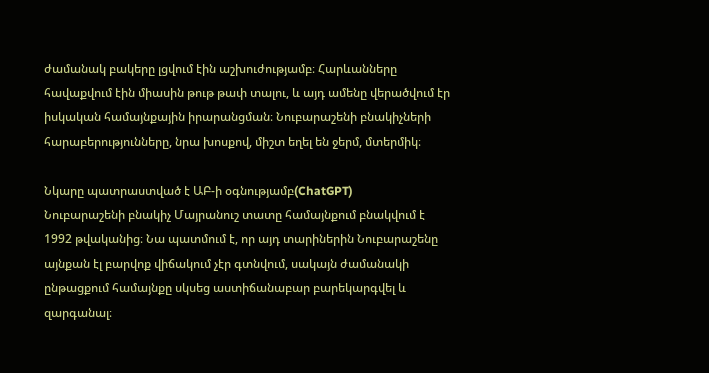ժամանակ բակերը լցվում էին աշխուժությամբ։ Հարևանները հավաքվում էին միասին թութ թափ տալու, և այդ ամենը վերածվում էր իսկական համայնքային իրարանցման։ Նուբարաշենի բնակիչների հարաբերությունները, նրա խոսքով, միշտ եղել են ջերմ, մտերմիկ։

Նկարը պատրաստված է ԱԲ-ի օգնությամբ(ChatGPT)
Նուբարաշենի բնակիչ Մայրանուշ տատը համայնքում բնակվում է 1992 թվականից։ Նա պատմում է, որ այդ տարիներին Նուբարաշենը այնքան էլ բարվոք վիճակում չէր գտնվում, սակայն ժամանակի ընթացքում համայնքը սկսեց աստիճանաբար բարեկարգվել և զարգանալ։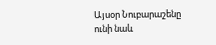Այսօր Նուբարաշենը ունի նաև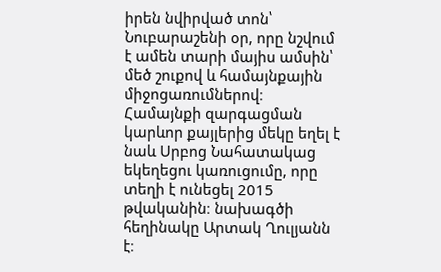իրեն նվիրված տոն՝ Նուբարաշենի օր, որը նշվում է ամեն տարի մայիս ամսին՝ մեծ շուքով և համայնքային միջոցառումներով։ Համայնքի զարգացման կարևոր քայլերից մեկը եղել է նաև Սրբոց Նահատակաց եկեղեցու կառուցումը, որը տեղի է ունեցել 2015 թվականին։ նախագծի հեղինակը Արտակ Ղուլյանն է։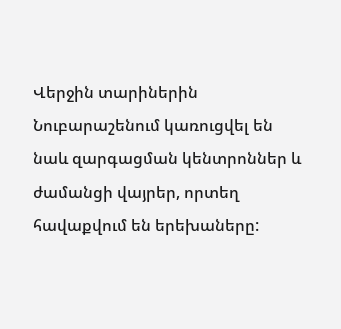Վերջին տարիներին Նուբարաշենում կառուցվել են նաև զարգացման կենտրոններ և ժամանցի վայրեր, որտեղ հավաքվում են երեխաները: